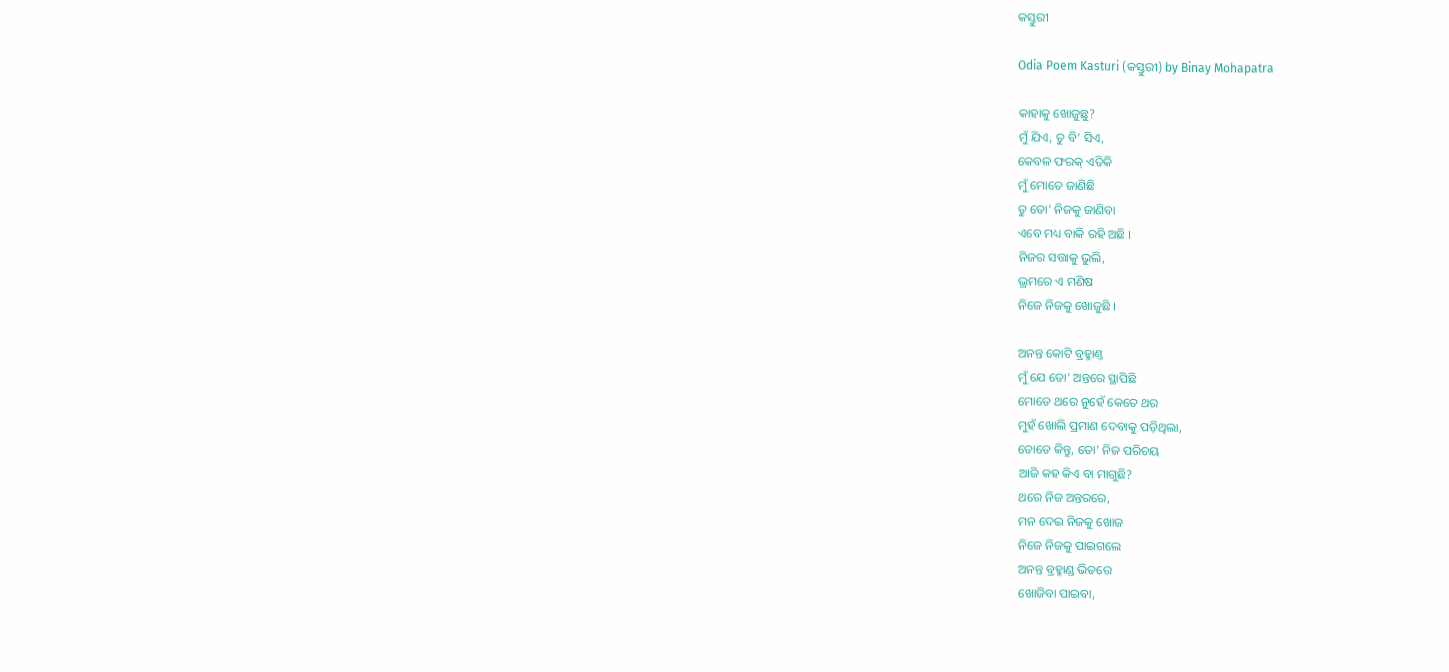କସ୍ତୁରୀ

Odia Poem Kasturi (କସ୍ତୁରୀ) by Binay Mohapatra

କାହାକୁ ଖୋଜୁଛୁ?
ମୁଁ ଯିଏ, ତୁ ବି’ ସିଏ,
କେବଳ ଫରକ୍ ଏତିକି
ମୁଁ ମୋତେ ଜାଣିଛି
ତୁ ତୋ’ ନିଜକୁ ଜାଣିବା
ଏବେ ମଧ୍ୟ ବାକି ରହି ଅଛି ।
ନିଜର ସତ୍ତାକୁ ଭୁଲି,
ଭ୍ରମରେ ଏ ମଣିଷ
ନିଜେ ନିଜକୁ ଖୋଜୁଛି ।

ଅନନ୍ତ କୋଟି ବ୍ରହ୍ମାଣ୍ତ
ମୁଁ ଯେ ତୋ’ ଅନ୍ତରେ ସ୍ଥାପିଛି
ମୋତେ ଥରେ ନୁହେଁ କେତେ ଥର
ମୁହଁ ଖୋଲି ପ୍ରମାଣ ଦେବାକୁ ପଡ଼ିଥିଲା,
ତୋତେ କିନ୍ତୁ, ତୋ’ ନିଜ ପରିଚୟ
ଆଜି କହ କିଏ ବା ମାଗୁଛି?
ଥରେ ନିଜ ଅନ୍ତରରେ,
ମନ ଦେଇ ନିଜକୁ ଖୋଜ
ନିଜେ ନିଜକୁ ପାଇଗଲେ
ଅନନ୍ତ ବ୍ରହ୍ମାଣ୍ଡ ଭିତରେ
ଖୋଜିବା ପାଇବା,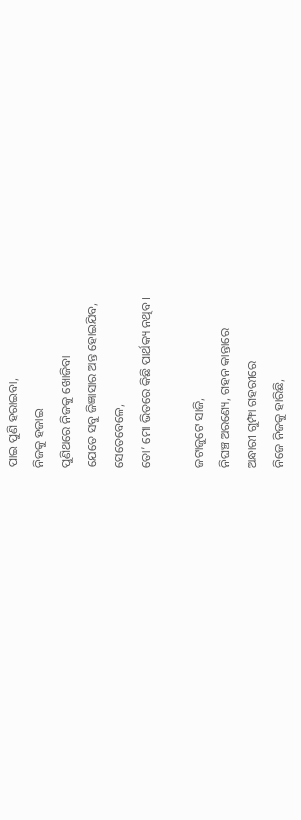ପାଇ ପୁଣି ହରାଇବା,
ନିଜକୁ ହଜାଇ
ପୁଣିଥରେ ନିଜକୁ ଖୋଜିବା
ଯେତେ ସବୁ ଜିଜ୍ଞାସାର ଅନ୍ତ ହୋଇଯିବ,
ସେତେବେଳେ,
ତୋ’ ମୋ ଭିତରେ କିଛି ପାର୍ଥକ୍ୟ ନଥିବ ।

ଜଟାଜୁଟେ ସାଜି,
ନିଘଞ୍ଚ ଅରଣ୍ୟେ, ଗହନ କାନ୍ତାରେ
ଅନ୍ଧାରୀ ଗୁମ୍ଫା ଗହରୀରେ
ନିଜେ ନିଜକୁ ହାରିଛି,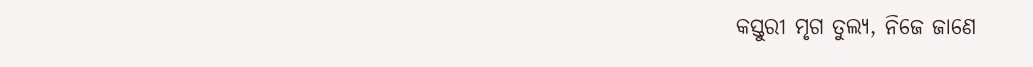କସ୍ତୁରୀ ମୃଗ ତୁଲ୍ୟ, ନିଜେ ଜାଣେ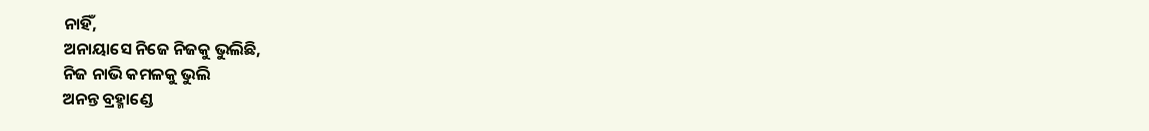ନାହିଁ,
ଅନାୟାସେ ନିଜେ ନିଜକୁ ଭୁଲିଛି,
ନିଜ ନାଭି କମଳକୁ ଭୁଲି
ଅନନ୍ତ ବ୍ରହ୍ମାଣ୍ଡେ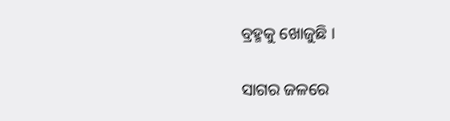ବ୍ରହ୍ମକୁ ଖୋଜୁଛି ।

ସାଗର ଜଳରେ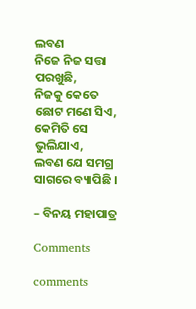ଲବଣ
ନିଜେ ନିଜ ସତ୍ତା ପରଖୁଛି,
ନିଜକୁ କେତେ ଛୋଟ ମଣେ ସିଏ,
କେମିତି ସେ ଭୁଲିଯାଏ,
ଲବଣ ଯେ ସମଗ୍ର ସାଗରେ ବ୍ୟାପିଛି ।

– ବିନୟ ମହାପାତ୍ର

Comments

comments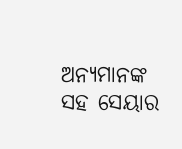ଅନ୍ୟମାନଙ୍କ ସହ ସେୟାର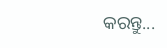କରନ୍ତୁ...